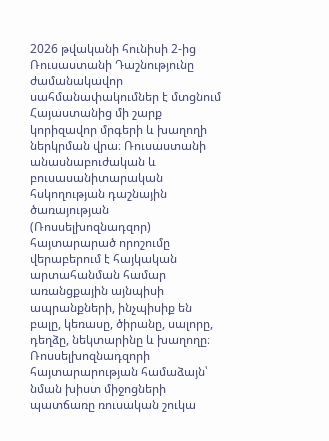2026 թվականի հունիսի 2-ից Ռուսաստանի Դաշնությունը ժամանակավոր սահմանափակումներ է մտցնում Հայաստանից մի շարք կորիզավոր մրգերի և խաղողի ներկրման վրա։ Ռուսաստանի անասնաբուժական և բուսասանիտարական հսկողության դաշնային ծառայության (Ռոսսելխոզնադզոր) հայտարարած որոշումը վերաբերում է հայկական արտահանման համար առանցքային այնպիսի ապրանքների, ինչպիսիք են բալը, կեռասը, ծիրանը, սալորը, դեղձը, նեկտարինը և խաղողը։
Ռոսսելխոզնադզորի հայտարարության համաձայն՝ նման խիստ միջոցների պատճառը ռուսական շուկա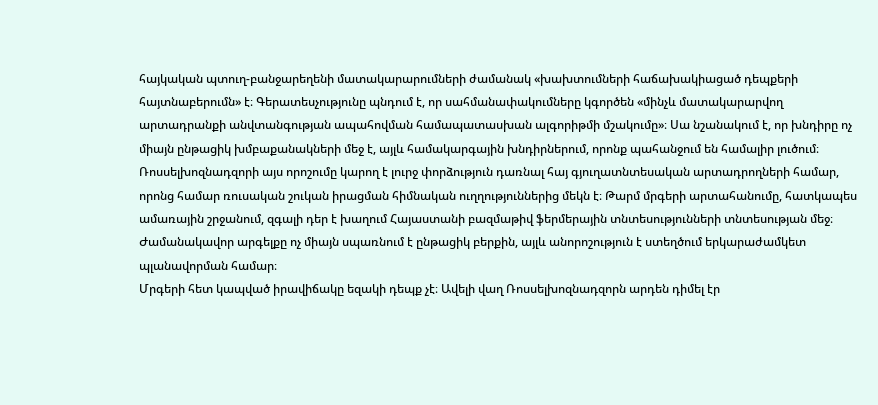հայկական պտուղ-բանջարեղենի մատակարարումների ժամանակ «խախտումների հաճախակիացած դեպքերի հայտնաբերումն» է։ Գերատեսչությունը պնդում է, որ սահմանափակումները կգործեն «մինչև մատակարարվող արտադրանքի անվտանգության ապահովման համապատասխան ալգորիթմի մշակումը»։ Սա նշանակում է, որ խնդիրը ոչ միայն ընթացիկ խմբաքանակների մեջ է, այլև համակարգային խնդիրներում, որոնք պահանջում են համալիր լուծում։
Ռոսսելխոզնադզորի այս որոշումը կարող է լուրջ փորձություն դառնալ հայ գյուղատնտեսական արտադրողների համար, որոնց համար ռուսական շուկան իրացման հիմնական ուղղություններից մեկն է։ Թարմ մրգերի արտահանումը, հատկապես ամառային շրջանում, զգալի դեր է խաղում Հայաստանի բազմաթիվ ֆերմերային տնտեսությունների տնտեսության մեջ։ Ժամանակավոր արգելքը ոչ միայն սպառնում է ընթացիկ բերքին, այլև անորոշություն է ստեղծում երկարաժամկետ պլանավորման համար։
Մրգերի հետ կապված իրավիճակը եզակի դեպք չէ։ Ավելի վաղ Ռոսսելխոզնադզորն արդեն դիմել էր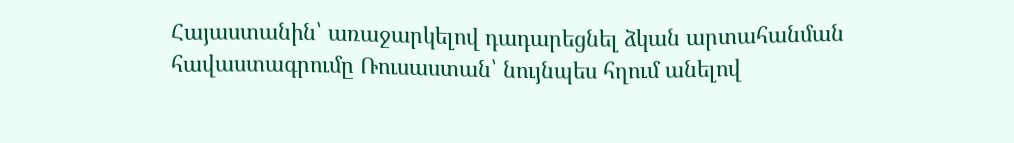Հայաստանին՝ առաջարկելով դադարեցնել ձկան արտահանման հավաստագրումը Ռուսաստան՝ նույնպես հղում անելով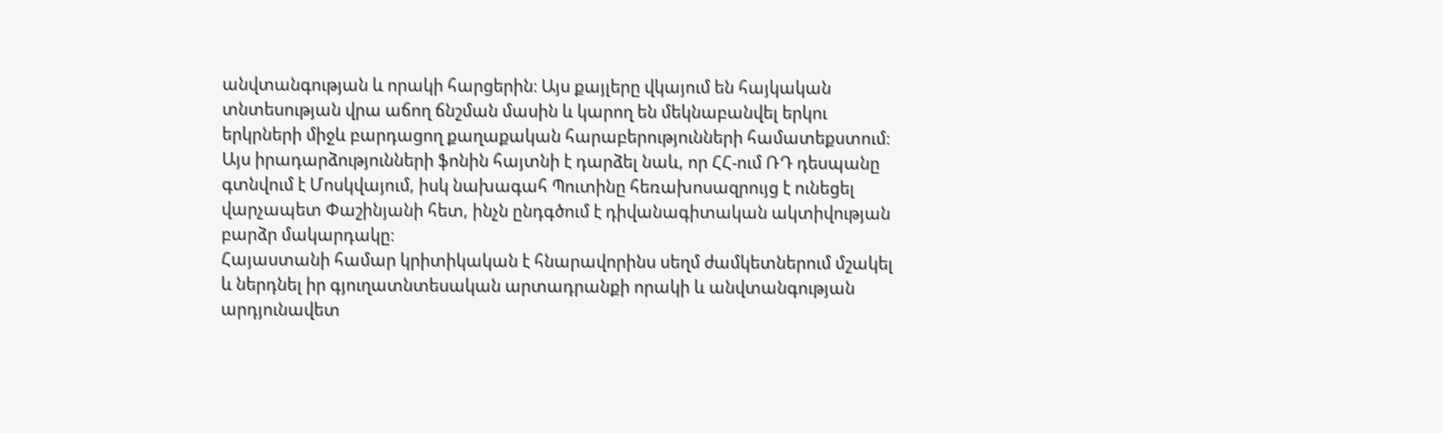անվտանգության և որակի հարցերին։ Այս քայլերը վկայում են հայկական տնտեսության վրա աճող ճնշման մասին և կարող են մեկնաբանվել երկու երկրների միջև բարդացող քաղաքական հարաբերությունների համատեքստում։ Այս իրադարձությունների ֆոնին հայտնի է դարձել նաև, որ ՀՀ-ում ՌԴ դեսպանը գտնվում է Մոսկվայում, իսկ նախագահ Պուտինը հեռախոսազրույց է ունեցել վարչապետ Փաշինյանի հետ, ինչն ընդգծում է դիվանագիտական ակտիվության բարձր մակարդակը։
Հայաստանի համար կրիտիկական է հնարավորինս սեղմ ժամկետներում մշակել և ներդնել իր գյուղատնտեսական արտադրանքի որակի և անվտանգության արդյունավետ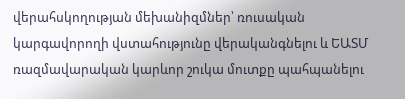վերահսկողության մեխանիզմներ՝ ռուսական կարգավորողի վստահությունը վերականգնելու և ԵԱՏՄ ռազմավարական կարևոր շուկա մուտքը պահպանելու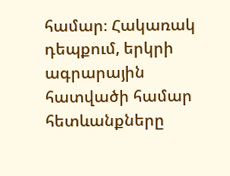համար։ Հակառակ դեպքում, երկրի ագրարային հատվածի համար հետևանքները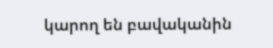կարող են բավականին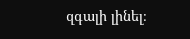զգալի լինել։